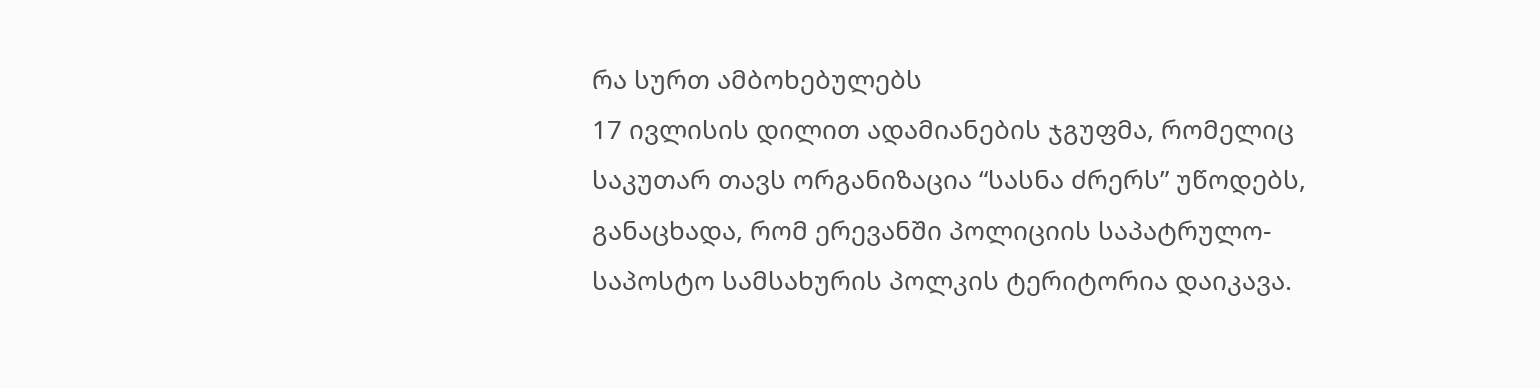რა სურთ ამბოხებულებს
17 ივლისის დილით ადამიანების ჯგუფმა, რომელიც საკუთარ თავს ორგანიზაცია “სასნა ძრერს” უწოდებს, განაცხადა, რომ ერევანში პოლიციის საპატრულო-საპოსტო სამსახურის პოლკის ტერიტორია დაიკავა.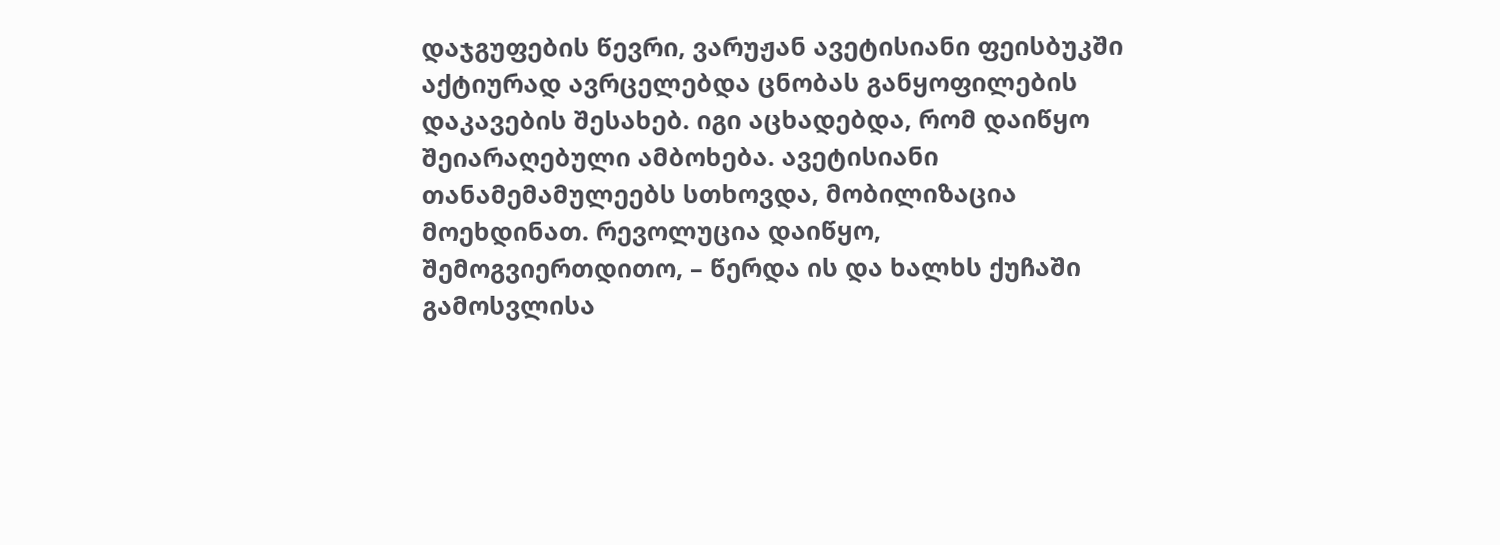დაჯგუფების წევრი, ვარუჟან ავეტისიანი ფეისბუკში აქტიურად ავრცელებდა ცნობას განყოფილების დაკავების შესახებ. იგი აცხადებდა, რომ დაიწყო შეიარაღებული ამბოხება. ავეტისიანი თანამემამულეებს სთხოვდა, მობილიზაცია მოეხდინათ. რევოლუცია დაიწყო, შემოგვიერთდითო, – წერდა ის და ხალხს ქუჩაში გამოსვლისა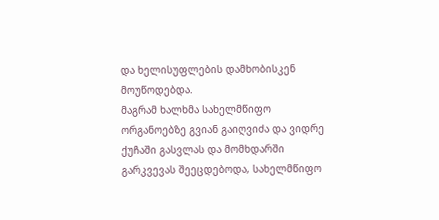და ხელისუფლების დამხობისკენ მოუწოდებდა.
მაგრამ ხალხმა სახელმწიფო ორგანოებზე გვიან გაიღვიძა და ვიდრე ქუჩაში გასვლას და მომხდარში გარკვევას შეეცდებოდა, სახელმწიფო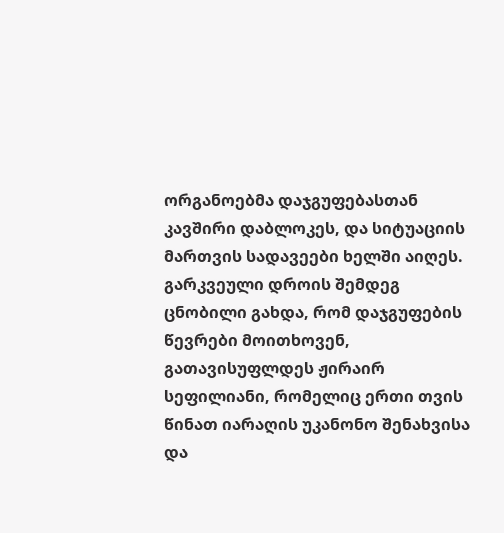ორგანოებმა დაჯგუფებასთან კავშირი დაბლოკეს, და სიტუაციის მართვის სადავეები ხელში აიღეს.
გარკვეული დროის შემდეგ ცნობილი გახდა, რომ დაჯგუფების წევრები მოითხოვენ, გათავისუფლდეს ჟირაირ სეფილიანი, რომელიც ერთი თვის წინათ იარაღის უკანონო შენახვისა და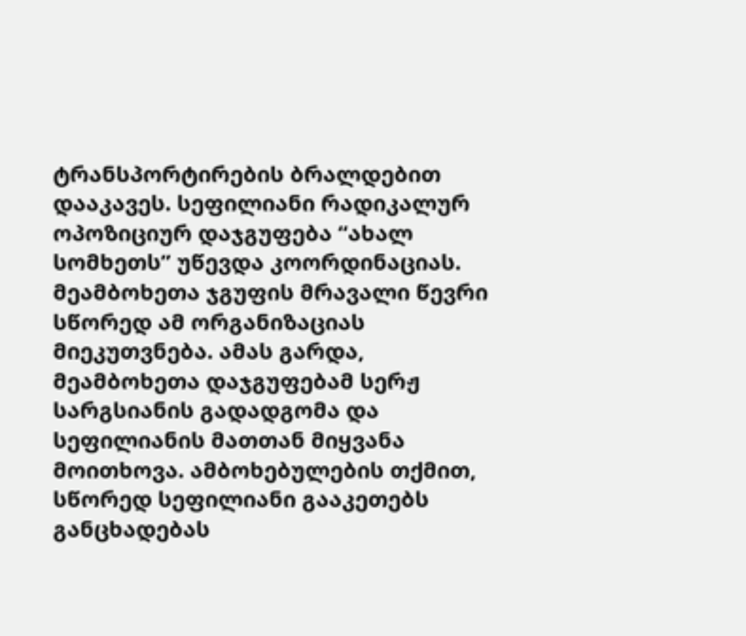ტრანსპორტირების ბრალდებით დააკავეს. სეფილიანი რადიკალურ ოპოზიციურ დაჯგუფება “ახალ სომხეთს” უწევდა კოორდინაციას. მეამბოხეთა ჯგუფის მრავალი წევრი სწორედ ამ ორგანიზაციას მიეკუთვნება. ამას გარდა, მეამბოხეთა დაჯგუფებამ სერჟ სარგსიანის გადადგომა და სეფილიანის მათთან მიყვანა მოითხოვა. ამბოხებულების თქმით, სწორედ სეფილიანი გააკეთებს განცხადებას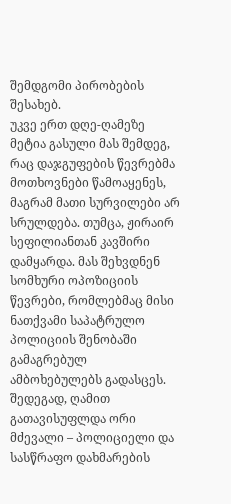შემდგომი პირობების შესახებ.
უკვე ერთ დღე-ღამეზე მეტია გასული მას შემდეგ, რაც დაჯგუფების წევრებმა მოთხოვნები წამოაყენეს, მაგრამ მათი სურვილები არ სრულდება. თუმცა, ჟირაირ სეფილიანთან კავშირი დამყარდა. მას შეხვდნენ სომხური ოპოზიციის წევრები, რომლებმაც მისი ნათქვამი საპატრულო პოლიციის შენობაში გამაგრებულ ამბოხებულებს გადასცეს. შედეგად, ღამით გათავისუფლდა ორი მძევალი – პოლიციელი და სასწრაფო დახმარების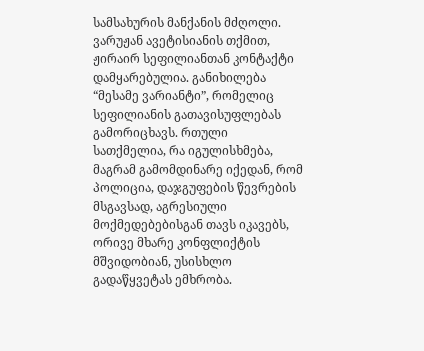სამსახურის მანქანის მძღოლი.
ვარუჟან ავეტისიანის თქმით, ჟირაირ სეფილიანთან კონტაქტი დამყარებულია. განიხილება “მესამე ვარიანტი”, რომელიც სეფილიანის გათავისუფლებას გამორიცხავს. რთული სათქმელია, რა იგულისხმება, მაგრამ გამომდინარე იქედან, რომ პოლიცია, დაჯგუფების წევრების მსგავსად, აგრესიული მოქმედებებისგან თავს იკავებს, ორივე მხარე კონფლიქტის მშვიდობიან, უსისხლო გადაწყვეტას ემხრობა.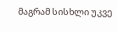მაგრამ სისხლი უკვე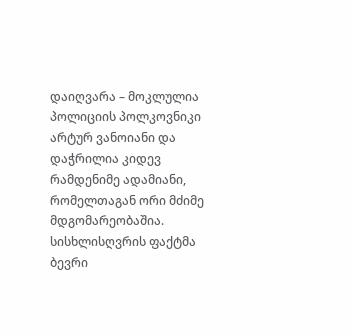დაიღვარა – მოკლულია პოლიციის პოლკოვნიკი არტურ ვანოიანი და დაჭრილია კიდევ რამდენიმე ადამიანი, რომელთაგან ორი მძიმე მდგომარეობაშია. სისხლისღვრის ფაქტმა ბევრი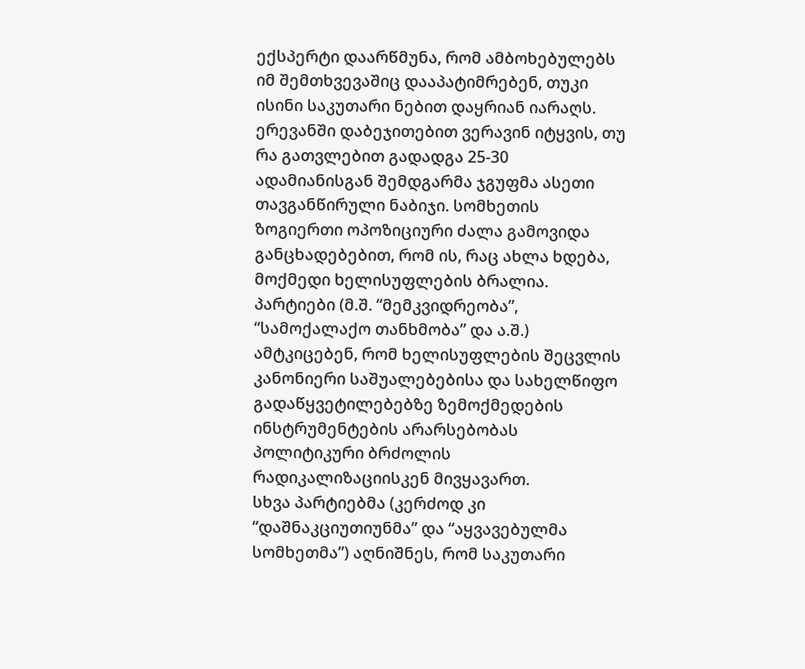ექსპერტი დაარწმუნა, რომ ამბოხებულებს იმ შემთხვევაშიც დააპატიმრებენ, თუკი ისინი საკუთარი ნებით დაყრიან იარაღს.
ერევანში დაბეჯითებით ვერავინ იტყვის, თუ რა გათვლებით გადადგა 25-30 ადამიანისგან შემდგარმა ჯგუფმა ასეთი თავგანწირული ნაბიჯი. სომხეთის ზოგიერთი ოპოზიციური ძალა გამოვიდა განცხადებებით, რომ ის, რაც ახლა ხდება, მოქმედი ხელისუფლების ბრალია.
პარტიები (მ.შ. “მემკვიდრეობა”, “სამოქალაქო თანხმობა” და ა.შ.) ამტკიცებენ, რომ ხელისუფლების შეცვლის კანონიერი საშუალებებისა და სახელწიფო გადაწყვეტილებებზე ზემოქმედების ინსტრუმენტების არარსებობას პოლიტიკური ბრძოლის რადიკალიზაციისკენ მივყავართ.
სხვა პარტიებმა (კერძოდ კი “დაშნაკციუთიუნმა” და “აყვავებულმა სომხეთმა”) აღნიშნეს, რომ საკუთარი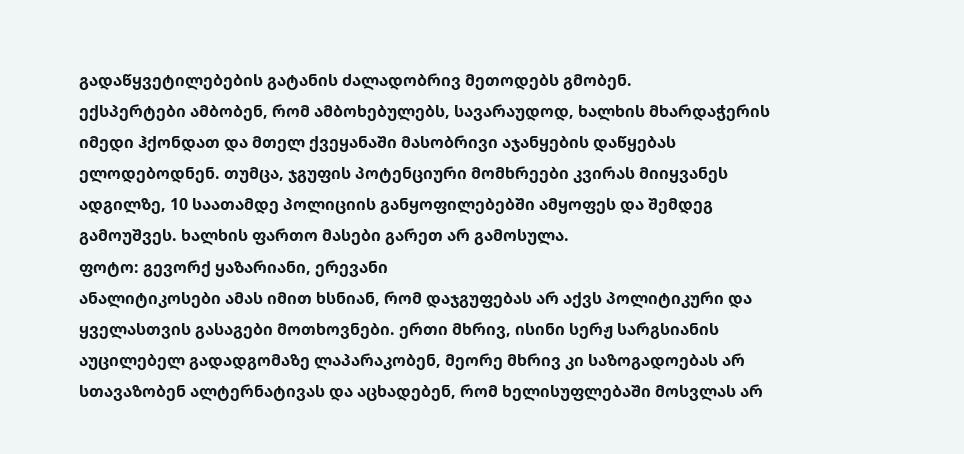გადაწყვეტილებების გატანის ძალადობრივ მეთოდებს გმობენ.
ექსპერტები ამბობენ, რომ ამბოხებულებს, სავარაუდოდ, ხალხის მხარდაჭერის იმედი ჰქონდათ და მთელ ქვეყანაში მასობრივი აჯანყების დაწყებას ელოდებოდნენ. თუმცა, ჯგუფის პოტენციური მომხრეები კვირას მიიყვანეს ადგილზე, 10 საათამდე პოლიციის განყოფილებებში ამყოფეს და შემდეგ გამოუშვეს. ხალხის ფართო მასები გარეთ არ გამოსულა.
ფოტო: გევორქ ყაზარიანი, ერევანი
ანალიტიკოსები ამას იმით ხსნიან, რომ დაჯგუფებას არ აქვს პოლიტიკური და ყველასთვის გასაგები მოთხოვნები. ერთი მხრივ, ისინი სერჟ სარგსიანის აუცილებელ გადადგომაზე ლაპარაკობენ, მეორე მხრივ კი საზოგადოებას არ სთავაზობენ ალტერნატივას და აცხადებენ, რომ ხელისუფლებაში მოსვლას არ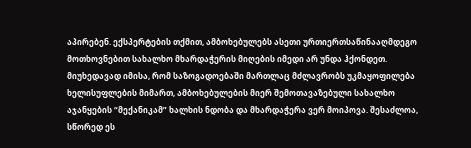აპირებენ. ექსპერტების თქმით, ამბოხებულებს ასეთი ურთიერთსაწინააღმდეგო მოთხოვნებით სახალხო მხარდაჭერის მიღების იმედი არ უნდა ჰქონდეთ.
მიუხედავად იმისა, რომ საზოგადოებაში მართლაც მძლავრობს უკმაყოფილება ხელისუფლების მიმართ, ამბოხებულების მიერ შემოთავაზებული სახალხო აჯანყების “მექანიკამ” ხალხის ნდობა და მხარდაჭერა ვერ მოიპოვა. შესაძლოა, სწორედ ეს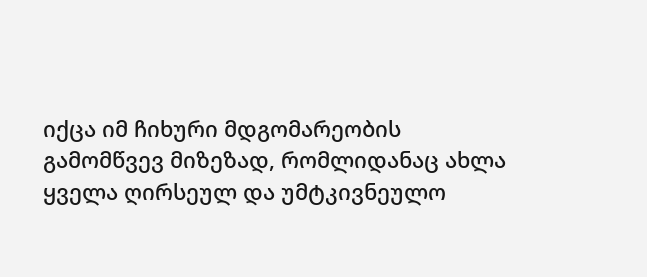იქცა იმ ჩიხური მდგომარეობის გამომწვევ მიზეზად, რომლიდანაც ახლა ყველა ღირსეულ და უმტკივნეულო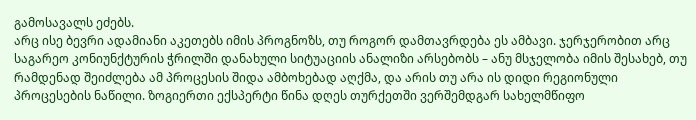გამოსავალს ეძებს.
არც ისე ბევრი ადამიანი აკეთებს იმის პროგნოზს, თუ როგორ დამთავრდება ეს ამბავი. ჯერჯერობით არც საგარეო კონიუნქტურის ჭრილში დანახული სიტუაციის ანალიზი არსებობს – ანუ მსჯელობა იმის შესახებ, თუ რამდენად შეიძლება ამ პროცესის შიდა ამბოხებად აღქმა, და არის თუ არა ის დიდი რეგიონული პროცესების ნაწილი. ზოგიერთი ექსპერტი წინა დღეს თურქეთში ვერშემდგარ სახელმწიფო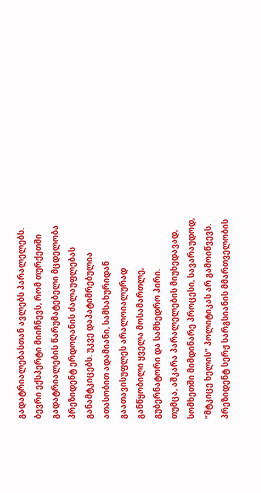გადატრიალებასთან ავლებს პარალელებს.
ბევრი ექსპერტი მიიჩნევს, რომ თურქეთში გადატრიალების წარუმატებელი მცდელობა პრეზიდენტ ერდოღანის ძალაუფლებას განამტკიცებს. უკვე დაპატიმრებულია ათასობით ადამიანი, სამსახურიდან გაათავისუფლეს არალოიალურად განწყობილი ყველა მოსამართლე, გუბერნატორი და სამხედრო პირი.
თუმცა, აშკარა პარალელების მიუხედავად, სომხეთში მიმდინარე პროცესი, სავარაუდოდ, “მტკიცე ხელის” პოლიტიკას არ გამოიწვევს. პრეზიდენტ სერჟ სარგსიანის მმართველობის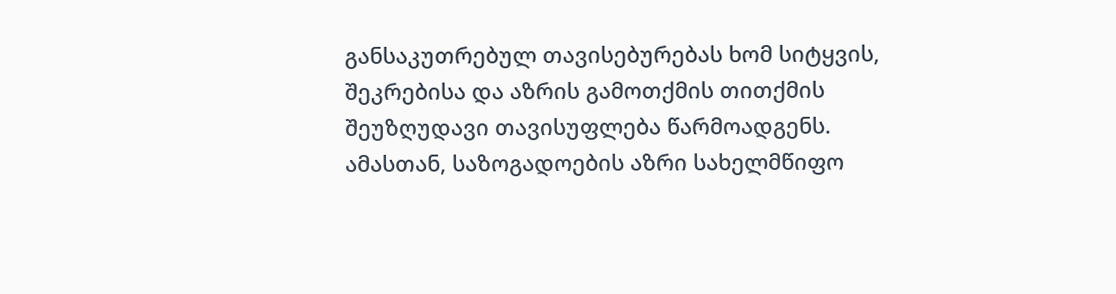განსაკუთრებულ თავისებურებას ხომ სიტყვის, შეკრებისა და აზრის გამოთქმის თითქმის შეუზღუდავი თავისუფლება წარმოადგენს. ამასთან, საზოგადოების აზრი სახელმწიფო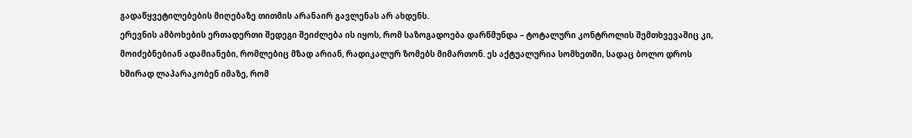გადაწყვეტილებების მიღებაზე თითმის არანაირ გავლენას არ ახდენს.
ერევნის ამბოხების ერთადერთი შედეგი შეიძლება ის იყოს, რომ საზოგადოება დარწმუნდა – ტოტალური კონტროლის შემთხვევაშიც კი, მოიძებნებიან ადამიანები, რომლებიც მზად არიან, რადიკალურ ზომებს მიმართონ. ეს აქტუალურია სომხეთში, სადაც ბოლო დროს ხშირად ლაპარაკობენ იმაზე, რომ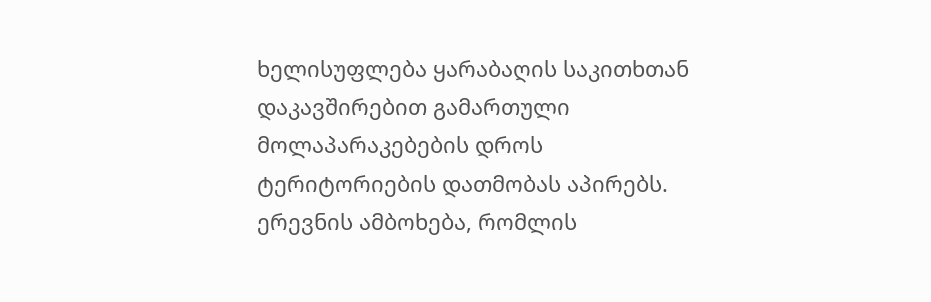ხელისუფლება ყარაბაღის საკითხთან დაკავშირებით გამართული მოლაპარაკებების დროს ტერიტორიების დათმობას აპირებს.
ერევნის ამბოხება, რომლის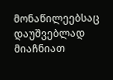მონაწილეებსაც დაუშვებლად მიაჩნიათ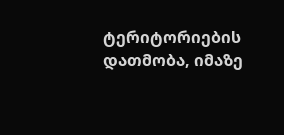ტერიტორიების დათმობა, იმაზე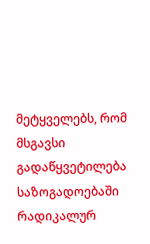მეტყველებს, რომ მსგავსი გადაწყვეტილება საზოგადოებაში რადიკალურ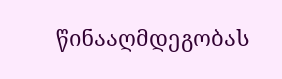წინააღმდეგობას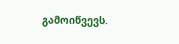გამოიწვევს.